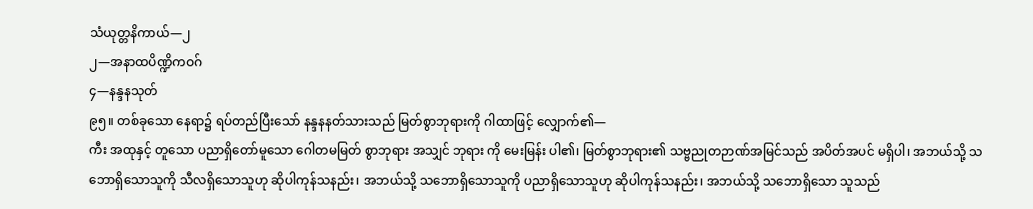သံယုတ္တနိကာယ်—၂
၂—အနာထပိဏ္ဍိကဝဂ်
၄—နန္ဒနသုတ်
၉၅။ တစ်ခုသော နေရာ၌ ရပ်တည်ပြီးသော် နန္ဒနနတ်သားသည် မြတ်စွာဘုရားကို ဂါထာဖြင့် လျှောက်၏—
ကီး အထုနှင့် တူသော ပညာရှိတော်မူသော ဂေါတမမြတ် စွာဘုရား အသျှင် ဘုရား ကို မေးမြန်း ပါ၏၊ မြတ်စွာဘုရား၏ သဗ္ဗညုတဉာဏ်အမြင်သည် အပိတ်အပင် မရှိပါ၊ အဘယ်သို့ သဘောရှိသောသူကို သီလရှိသောသူဟု ဆိုပါကုန်သနည်း၊ အဘယ်သို့ သဘောရှိသောသူကို ပညာရှိသောသူဟု ဆိုပါကုန်သနည်း၊ အဘယ်သို့ သဘောရှိသော သူသည်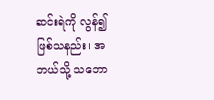ဆင်းရဲကို လွန်၍ ဖြစ်သနည်း၊ အဘယ်သို့ သဘော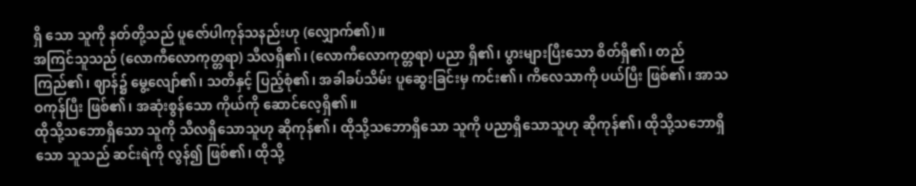ရှိ သော သူကို နတ်တို့သည် ပူဇော်ပါကုန်သနည်းဟု (လျှောက်၏)။
အကြင်သူသည် (လောကီလောကုတ္တရာ) သီလရှိ၏၊ (လောကီလောကုတ္တရာ) ပညာ ရှိ၏၊ ပွားများပြီးသော စိတ်ရှိ၏၊ တည်ကြည်၏၊ ဈာန်၌ မွေ့လျော်၏၊ သတိနှင့် ပြည့်စုံ၏၊ အခါခပ်သိမ်း ပူဆွေးခြင်းမှ ကင်း၏၊ ကိလေသာကို ပယ်ပြီး ဖြစ်၏၊ အာသဝကုန်ပြီး ဖြစ်၏၊ အဆုံးစွန်သော ကိုယ်ကို ဆောင်လေ့ရှိ၏။
ထိုသို့သဘောရှိသော သူကို သီလရှိသောသူဟု ဆိုကုန်၏၊ ထိုသို့သဘောရှိသော သူကို ပညာရှိသောသူဟု ဆိုကုန်၏၊ ထိုသို့သဘောရှိသော သူသည် ဆင်းရဲကို လွန်၍ ဖြစ်၏၊ ထိုသို့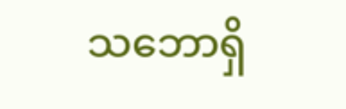သဘောရှိ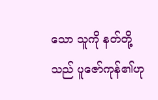သော သူကို နတ်တို့သည် ပူဇော်ကုန်၏ဟု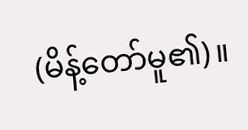(မိန့်တော်မူ၏)။